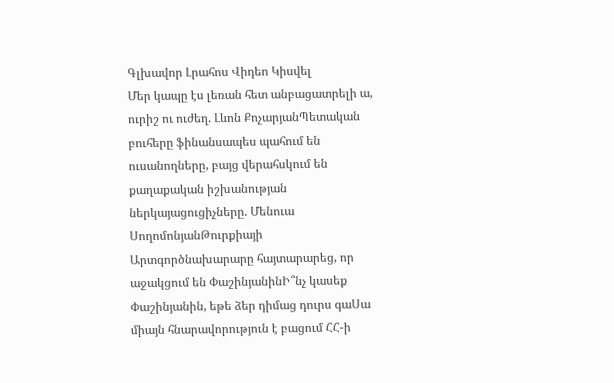Գլխավոր Լրահոս Վիդեո Կիսվել
Մեր կապը էս լեռան հետ անբացատրելի ա, ուրիշ ու ուժեղ. Լևոն ՔոչարյանՊետական բուհերը ֆինանսապես պահում են ուսանողները, բայց վերահսկում են քաղաքական իշխանության ներկայացուցիչները. Մենուա ՍողոմոնյանԹուրքիայի Արտգործնախարարը հայտարարեց, որ աջակցում են ՓաշինյանինԻ՞նչ կասեք Փաշինյանին, եթե ձեր դիմաց դուրս գաՍա միայն հնարավորություն է բացում ՀՀ-ի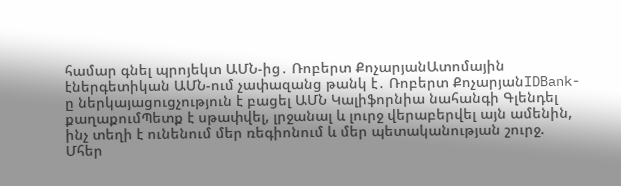համար գնել պրոյեկտ ԱՄՆ-ից․ Ռոբերտ ՔոչարյանԱտոմային էներգետիկան ԱՄՆ-ում չափազանց թանկ է․ Ռոբերտ ՔոչարյանIDBank-ը ներկայացուցչություն է բացել ԱՄՆ Կալիֆորնիա նահանգի Գլենդել քաղաքումՊետք է սթափվել, լրջանալ և լուրջ վերաբերվել այն ամենին, ինչ տեղի է ունենում մեր ռեգիոնում և մեր պետականության շուրջ. Մհեր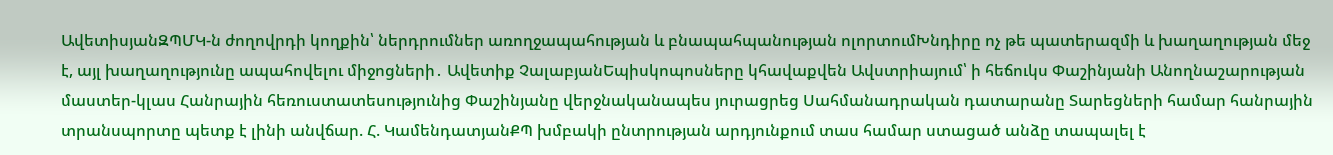ԱվետիսյանԶՊՄԿ-ն ժողովրդի կողքին՝ ներդրումներ առողջապահության և բնապահպանության ոլորտումԽնդիրը ոչ թե պատերազմի և խաղաղության մեջ է, այլ խաղաղությունը ապահովելու միջոցների․ Ավետիք ՉալաբյանԵպիսկոպոսները կհավաքվեն Ավստրիայում՝ ի հեճուկս Փաշինյանի Անողնաշարության մաստեր-կլաս Հանրային հեռուստատեսությունից Փաշինյանը վերջնականապես յուրացրեց Սահմանադրական դատարանը Տարեցների համար հանրային տրանսպորտը պետք է լինի անվճար. Հ. ԿամենդատյանՔՊ խմբակի ընտրության արդյունքում տաս համար ստացած անձը տապալել է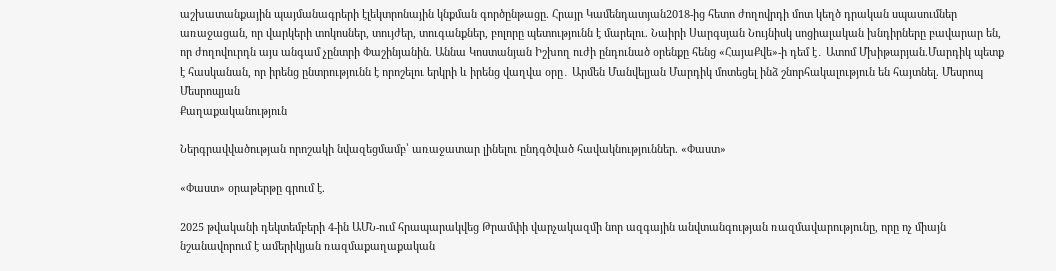աշխատանքային պայմանագրերի էլեկտրոնային կնքման գործընթացը. Հրայր Կամենդատյան2018-ից հետո ժողովրդի մոտ կեղծ դրական սպասումներ առաջացան, որ վարկերի տոկոսներ, տույժեր, տուգանքներ, բոլորը պետությունն է մարելու. Նաիրի Սարգսյան Նույնիսկ սոցիալական խնդիրները բավարար են, որ ժողովուրդն այս անգամ չընտրի Փաշինյանին. Աննա Կոստանյան Իշխող ուժի ընդունած օրենքը հենց «ՀայաՔվե»-ի դեմ է․ Ատոմ Մխիթարյան.Մարդիկ պետք է հասկանան, որ իրենց ընտրությունն է որոշելու երկրի և իրենց վաղվա օրը․ Արմեն Մանվելյան Մարդիկ մոտեցել ինձ շնորհակալություն են հայտնել. Մեսրոպ Մեսրոպյան
Քաղաքականություն

Ներգրավվածության որոշակի նվազեցմամբ՝ առաջատար լինելու ընդգծված հավակնություններ. «Փաստ»

«Փաստ» օրաթերթը գրում է.

2025 թվականի դեկտեմբերի 4-ին ԱՄՆ-ում հրապարակվեց Թրամփի վարչակազմի նոր ազգային անվտանգության ռազմավարությունը, որը ոչ միայն նշանավորում է ամերիկյան ռազմաքաղաքական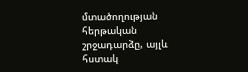մտածողության հերթական շրջադարձը, այլև հստակ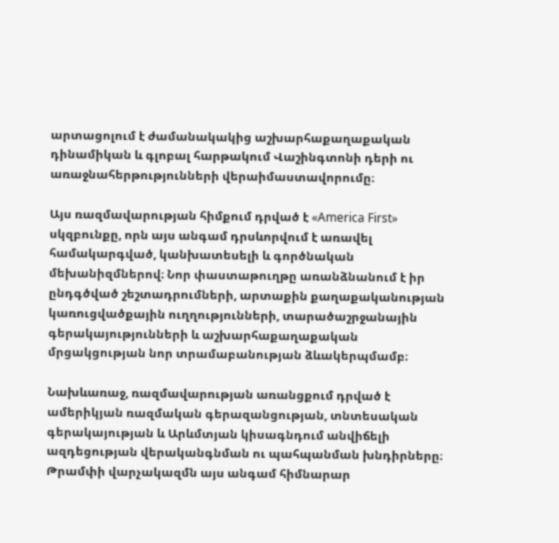արտացոլում է ժամանակակից աշխարհաքաղաքական դինամիկան և գլոբալ հարթակում Վաշինգտոնի դերի ու առաջնահերթությունների վերաիմաստավորումը։

Այս ռազմավարության հիմքում դրված է «America First» սկզբունքը, որն այս անգամ դրսևորվում է առավել համակարգված, կանխատեսելի և գործնական մեխանիզմներով։ Նոր փաստաթուղթը առանձնանում է իր ընդգծված շեշտադրումների, արտաքին քաղաքականության կառուցվածքային ուղղությունների, տարածաշրջանային գերակայությունների և աշխարհաքաղաքական մրցակցության նոր տրամաբանության ձևակերպմամբ։

Նախևառաջ, ռազմավարության առանցքում դրված է ամերիկյան ռազմական գերազանցության, տնտեսական գերակայության և Արևմտյան կիսագնդում անվիճելի ազդեցության վերականգնման ու պահպանման խնդիրները։ Թրամփի վարչակազմն այս անգամ հիմնարար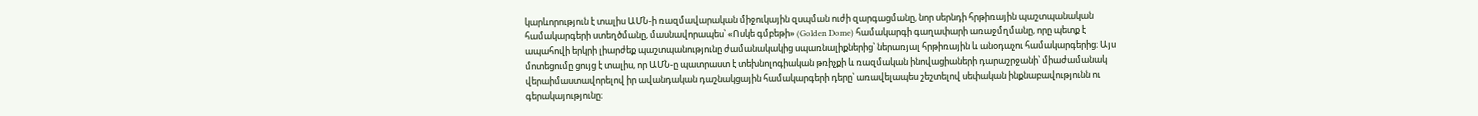կարևորություն է տալիս ԱՄՆ-ի ռազմավարական միջուկային զսպման ուժի զարգացմանը, նոր սերնդի հրթիռային պաշտպանական համակարգերի ստեղծմանը, մասնավորապես՝ «Ոսկե գմբեթի» (Golden Dome) համակարգի գաղափարի առաջմղմանը, որը պետք է ապահովի երկրի լիարժեք պաշտպանությունը ժամանակակից սպառնալիքներից՝ ներառյալ հրթիռային և անօդաչու համակարգերից։ Այս մոտեցումը ցույց է տալիս, որ ԱՄՆ-ը պատրաստ է տեխնոլոգիական թռիչքի և ռազմական ինովացիաների դարաշրջանի՝ միաժամանակ վերաիմաստավորելով իր ավանդական դաշնակցային համակարգերի դերը՝ առավելապես շեշտելով սեփական ինքնաբավությունն ու գերակայությունը։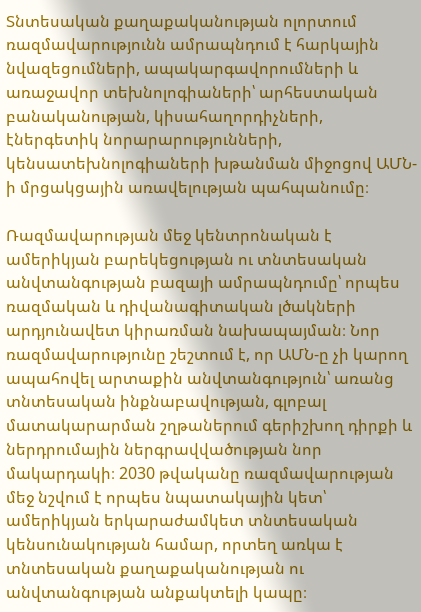Տնտեսական քաղաքականության ոլորտում ռազմավարությունն ամրապնդում է հարկային նվազեցումների, ապակարգավորումների և առաջավոր տեխնոլոգիաների՝ արհեստական բանականության, կիսահաղորդիչների, էներգետիկ նորարարությունների, կենսատեխնոլոգիաների խթանման միջոցով ԱՄՆ-ի մրցակցային առավելության պահպանումը։

Ռազմավարության մեջ կենտրոնական է ամերիկյան բարեկեցության ու տնտեսական անվտանգության բազայի ամրապնդումը՝ որպես ռազմական և դիվանագիտական լծակների արդյունավետ կիրառման նախապայման։ Նոր ռազմավարությունը շեշտում է, որ ԱՄՆ-ը չի կարող ապահովել արտաքին անվտանգություն՝ առանց տնտեսական ինքնաբավության, գլոբալ մատակարարման շղթաներում գերիշխող դիրքի և ներդրումային ներգրավվածության նոր մակարդակի։ 2030 թվականը ռազմավարության մեջ նշվում է որպես նպատակային կետ՝ ամերիկյան երկարաժամկետ տնտեսական կենսունակության համար, որտեղ առկա է տնտեսական քաղաքականության ու անվտանգության անքակտելի կապը։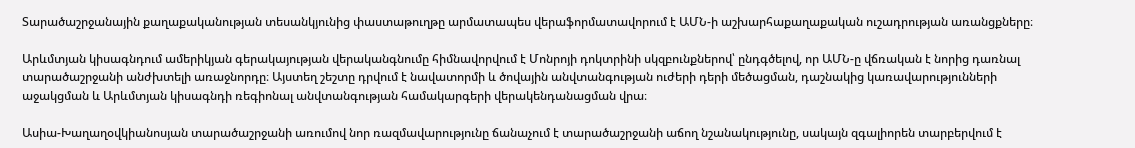Տարածաշրջանային քաղաքականության տեսանկյունից փաստաթուղթը արմատապես վերաֆորմատավորում է ԱՄՆ-ի աշխարհաքաղաքական ուշադրության առանցքները։

Արևմտյան կիսագնդում ամերիկյան գերակայության վերականգնումը հիմնավորվում է Մոնրոյի դոկտրինի սկզբունքներով՝ ընդգծելով, որ ԱՄՆ-ը վճռական է նորից դառնալ տարածաշրջանի անժխտելի առաջնորդը։ Այստեղ շեշտը դրվում է նավատորմի և ծովային անվտանգության ուժերի դերի մեծացման, դաշնակից կառավարությունների աջակցման և Արևմտյան կիսագնդի ռեգիոնալ անվտանգության համակարգերի վերակենդանացման վրա։

Ասիա-Խաղաղօվկիանոսյան տարածաշրջանի առումով նոր ռազմավարությունը ճանաչում է տարածաշրջանի աճող նշանակությունը, սակայն զգալիորեն տարբերվում է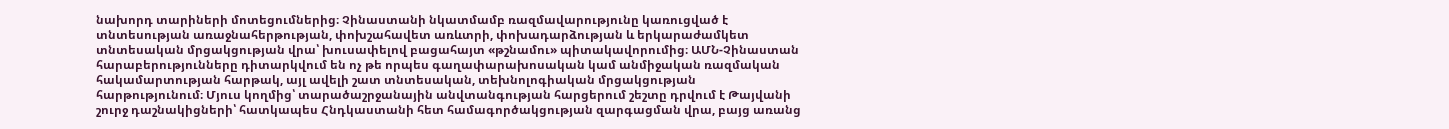նախորդ տարիների մոտեցումներից։ Չինաստանի նկատմամբ ռազմավարությունը կառուցված է տնտեսության առաջնահերթության, փոխշահավետ առևտրի, փոխադարձության և երկարաժամկետ տնտեսական մրցակցության վրա՝ խուսափելով բացահայտ «թշնամու» պիտակավորումից։ ԱՄՆ-Չինաստան հարաբերությունները դիտարկվում են ոչ թե որպես գաղափարախոսական կամ անմիջական ռազմական հակամարտության հարթակ, այլ ավելի շատ տնտեսական, տեխնոլոգիական մրցակցության հարթությունում։ Մյուս կողմից՝ տարածաշրջանային անվտանգության հարցերում շեշտը դրվում է Թայվանի շուրջ դաշնակիցների՝ հատկապես Հնդկաստանի հետ համագործակցության զարգացման վրա, բայց առանց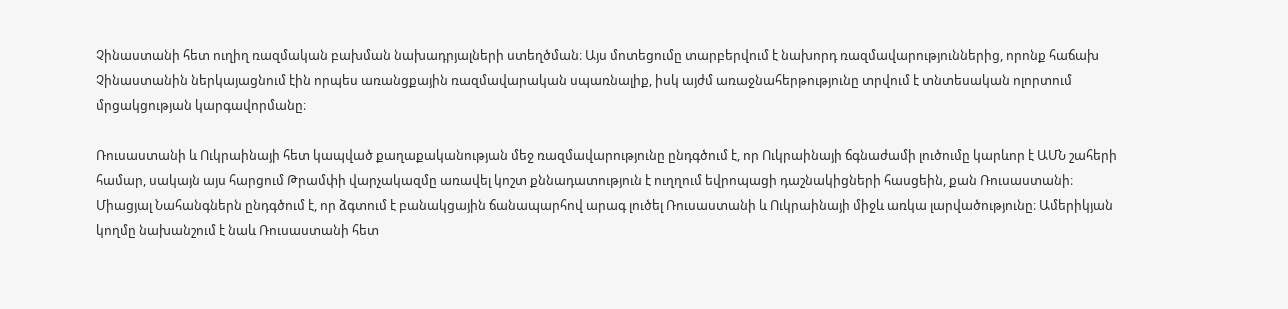Չինաստանի հետ ուղիղ ռազմական բախման նախադրյալների ստեղծման։ Այս մոտեցումը տարբերվում է նախորդ ռազմավարություններից, որոնք հաճախ Չինաստանին ներկայացնում էին որպես առանցքային ռազմավարական սպառնալիք, իսկ այժմ առաջնահերթությունը տրվում է տնտեսական ոլորտում մրցակցության կարգավորմանը։

Ռուսաստանի և Ուկրաինայի հետ կապված քաղաքականության մեջ ռազմավարությունը ընդգծում է, որ Ուկրաինայի ճգնաժամի լուծումը կարևոր է ԱՄՆ շահերի համար, սակայն այս հարցում Թրամփի վարչակազմը առավել կոշտ քննադատություն է ուղղում եվրոպացի դաշնակիցների հասցեին, քան Ռուսաստանի։ Միացյալ Նահանգներն ընդգծում է, որ ձգտում է բանակցային ճանապարհով արագ լուծել Ռուսաստանի և Ուկրաինայի միջև առկա լարվածությունը։ Ամերիկյան կողմը նախանշում է նաև Ռուսաստանի հետ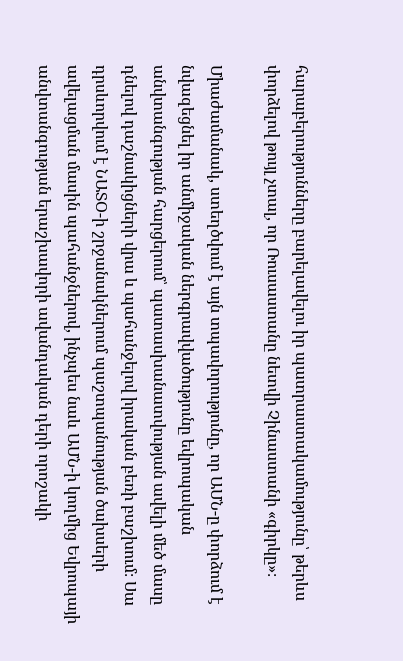հարաբերությունները բարելավելու իր պատրաստակամությունը՝ թերևս փորձելով թույլ չտալ, որ Ռուսաստանը նետվի Չինաստանի «գիրկը»։

Միաժամանակ, ստեղծվում է այն տպավորությունը, որ ԱՄՆ-ը փորձում է նվազեցնել իր անմիջական ներգրավվածությունը եվրոպական անվտանգության հարցերում՝ պատասխանատվության ավելի մեծ մասը դնելով դաշնակիցների վրա և պահանջելով իրական բեռի բաշխում։ Սա դրսևորվում է ՆԱՏՕ-ի շրջանակներում պաշտպանության ծախսերի ավելացման մասին պահանջներով, ինչպես նաև ԱՄՆ-ի կողմից Եվրոպայի անվտանգության երաշխավորի ավանդական դերի որոշակի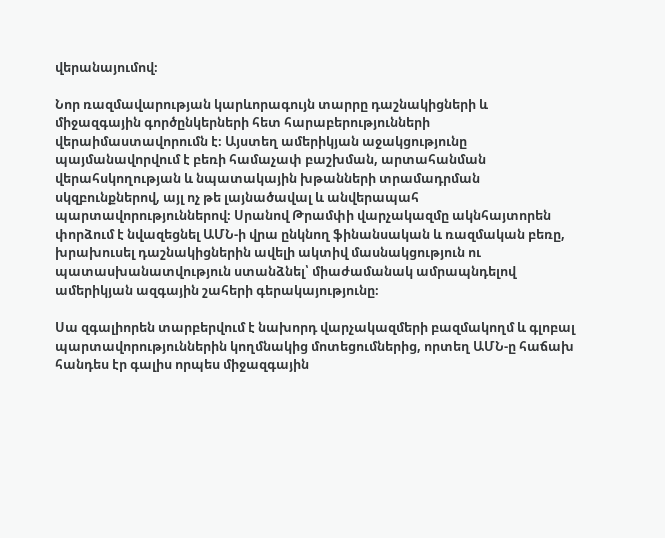վերանայումով։

Նոր ռազմավարության կարևորագույն տարրը դաշնակիցների և միջազգային գործընկերների հետ հարաբերությունների վերաիմաստավորումն է։ Այստեղ ամերիկյան աջակցությունը պայմանավորվում է բեռի համաչափ բաշխման, արտահանման վերահսկողության և նպատակային խթանների տրամադրման սկզբունքներով, այլ ոչ թե լայնածավալ և անվերապահ պարտավորություններով։ Սրանով Թրամփի վարչակազմը ակնհայտորեն փորձում է նվազեցնել ԱՄՆ-ի վրա ընկնող ֆինանսական և ռազմական բեռը, խրախուսել դաշնակիցներին ավելի ակտիվ մասնակցություն ու պատասխանատվություն ստանձնել՝ միաժամանակ ամրապնդելով ամերիկյան ազգային շահերի գերակայությունը։

Սա զգալիորեն տարբերվում է նախորդ վարչակազմերի բազմակողմ և գլոբալ պարտավորություններին կողմնակից մոտեցումներից, որտեղ ԱՄՆ-ը հաճախ հանդես էր գալիս որպես միջազգային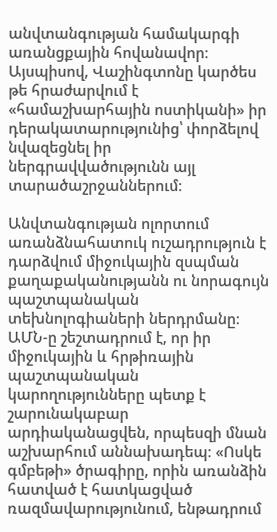անվտանգության համակարգի առանցքային հովանավոր։ Այսպիսով, Վաշինգտոնը կարծես թե հրաժարվում է «համաշխարհային ոստիկանի» իր դերակատարությունից՝ փորձելով նվազեցնել իր ներգրավվածությունն այլ տարածաշրջաններում։

Անվտանգության ոլորտում առանձնահատուկ ուշադրություն է դարձվում միջուկային զսպման քաղաքականությանն ու նորագույն պաշտպանական տեխնոլոգիաների ներդրմանը։ ԱՄՆ-ը շեշտադրում է, որ իր միջուկային և հրթիռային պաշտպանական կարողությունները պետք է շարունակաբար արդիականացվեն, որպեսզի մնան աշխարհում աննախադեպ։ «Ոսկե գմբեթի» ծրագիրը, որին առանձին հատված է հատկացված ռազմավարությունում, ենթադրում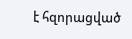է հզորացված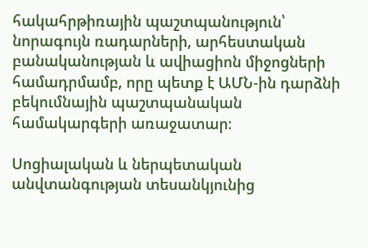հակահրթիռային պաշտպանություն՝ նորագույն ռադարների, արհեստական բանականության և ավիացիոն միջոցների համադրմամբ, որը պետք է ԱՄՆ-ին դարձնի բեկումնային պաշտպանական համակարգերի առաջատար։

Սոցիալական և ներպետական անվտանգության տեսանկյունից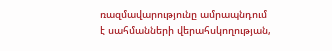ռազմավարությունը ամրապնդում է սահմանների վերահսկողության,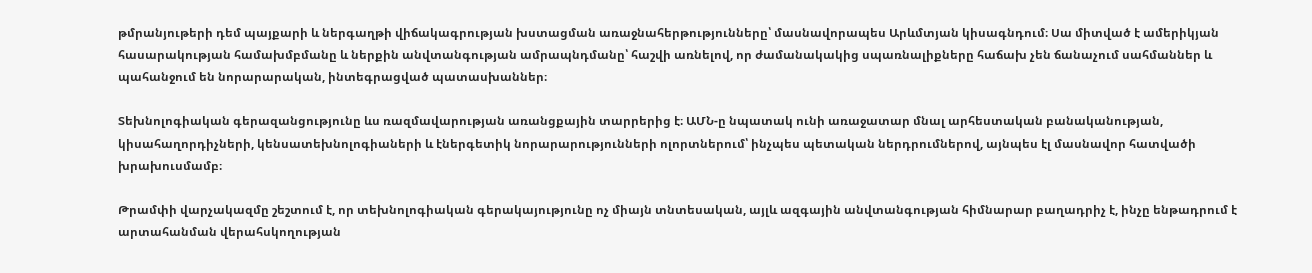թմրանյութերի դեմ պայքարի և ներգաղթի վիճակագրության խստացման առաջնահերթությունները՝ մասնավորապես Արևմտյան կիսագնդում։ Սա միտված է ամերիկյան հասարակության համախմբմանը և ներքին անվտանգության ամրապնդմանը՝ հաշվի առնելով, որ ժամանակակից սպառնալիքները հաճախ չեն ճանաչում սահմաններ և պահանջում են նորարարական, ինտեգրացված պատասխաններ։

Տեխնոլոգիական գերազանցությունը ևս ռազմավարության առանցքային տարրերից է։ ԱՄՆ-ը նպատակ ունի առաջատար մնալ արհեստական բանականության, կիսահաղորդիչների, կենսատեխնոլոգիաների և էներգետիկ նորարարությունների ոլորտներում՝ ինչպես պետական ներդրումներով, այնպես էլ մասնավոր հատվածի խրախուսմամբ։

Թրամփի վարչակազմը շեշտում է, որ տեխնոլոգիական գերակայությունը ոչ միայն տնտեսական, այլև ազգային անվտանգության հիմնարար բաղադրիչ է, ինչը ենթադրում է արտահանման վերահսկողության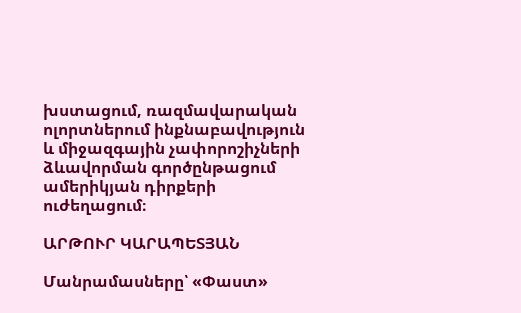խստացում, ռազմավարական ոլորտներում ինքնաբավություն և միջազգային չափորոշիչների ձևավորման գործընթացում ամերիկյան դիրքերի ուժեղացում։

ԱՐԹՈՒՐ ԿԱՐԱՊԵՏՅԱՆ

Մանրամասները՝ «Փաստ»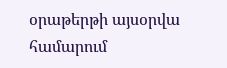օրաթերթի այսօրվա համարում